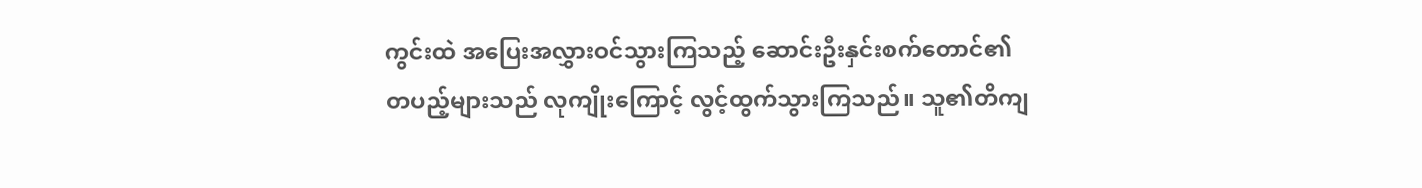ကွင်းထဲ အပြေးအလွှားဝင်သွားကြသည့် ဆောင်းဦးနှင်းစက်တောင်၏ တပည့်များသည် လုကျိုးကြောင့် လွင့်ထွက်သွားကြသည်။ သူ၏တိကျ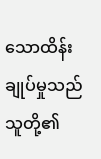သောထိန်းချုပ်မှုသည် သူတို့၏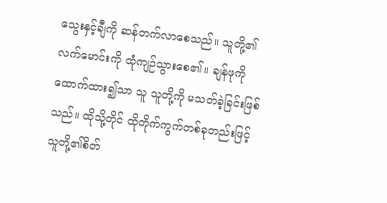သွေးနှင့်ချီကို ဆန်တက်လာစေသည်။ သူတို့၏လက်မောင်းကို ထုံကျဉ်သွားစေ၏။ ချန်ဖုကို ထောက်ထား၍သာ သူ သူတို့ကို မသတ်ခဲ့ခြင်းဖြစ်သည်။ ထိုသို့တိုင် ထိုတိုက်ကွက်တစ်ခုတည်းဖြင့် သူတို့၏စိတ်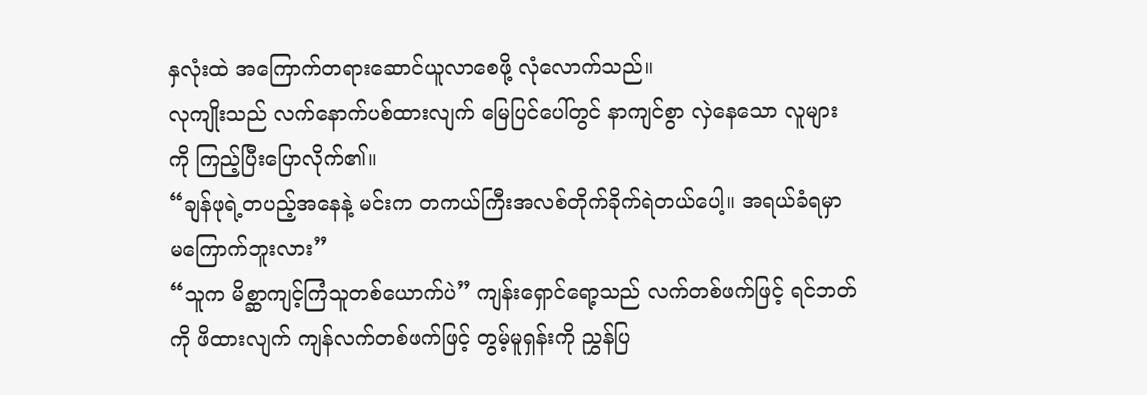နှလုံးထဲ အကြောက်တရားဆောင်ယူလာစေဖို့ လုံလောက်သည်။
လုကျိုးသည် လက်နောက်ပစ်ထားလျက် မြေပြင်ပေါ်တွင် နာကျင်စွာ လှဲနေသော လူများကို ကြည့်ပြီးပြောလိုက်၏။
“ချန်ဖုရဲ့တပည့်အနေနဲ့ မင်းက တကယ်ကြီးအလစ်တိုက်ခိုက်ရဲတယ်ပေါ့။ အရယ်ခံရမှာ မကြောက်ဘူးလား”
“သူက မိစ္ဆာကျင့်ကြံသူတစ်ယောက်ပဲ” ကျန်းရှောင်ရော့သည် လက်တစ်ဖက်ဖြင့် ရင်ဘတ်ကို ဖိထားလျက် ကျန်လက်တစ်ဖက်ဖြင့် တွမ့်မူရှန်းကို ညွှန်ပြ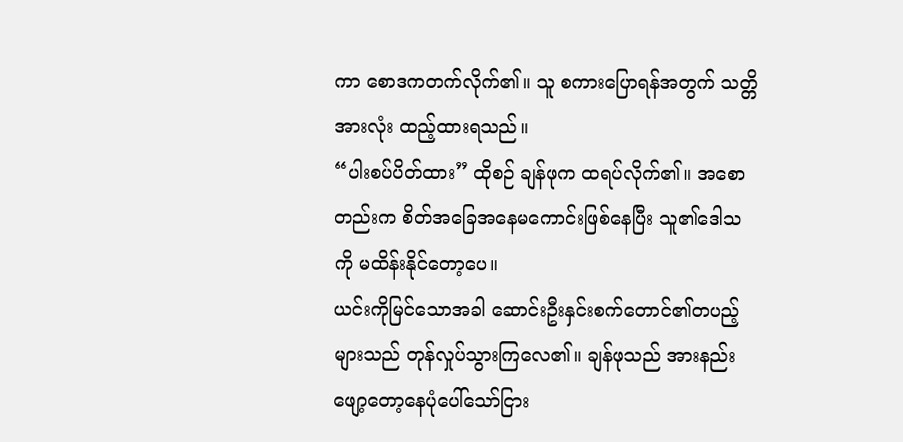ကာ စောဒကတက်လိုက်၏။ သူ စကားပြောရန်အတွက် သတ္တိအားလုံး ထည့်ထားရသည်။
“ပါးစပ်ပိတ်ထား” ထိုစဉ် ချန်ဖုက ထရပ်လိုက်၏။ အစောတည်းက စိတ်အခြေအနေမကောင်းဖြစ်နေပြီး သူ၏ဒေါသကို မထိန်းနိုင်တော့ပေ။
ယင်းကိုမြင်သောအခါ ဆောင်းဦးနှင်းစက်တောင်၏တပည့်များသည် တုန်လှုပ်သွားကြလေ၏။ ချန်ဖုသည် အားနည်းဖျော့တော့နေပုံပေါ်သော်ငြား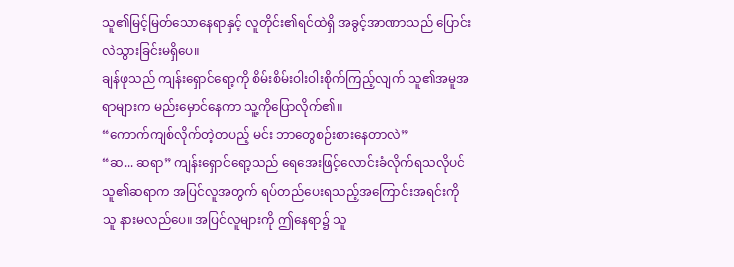သူ၏မြင့်မြတ်သောနေရာနှင့် လူတိုင်း၏ရင်ထဲရှိ အခွင့်အာဏာသည် ပြောင်းလဲသွားခြင်းမရှိပေ။
ချန်ဖုသည် ကျန်းရှောင်ရော့ကို စိမ်းစိမ်းဝါးဝါးစိုက်ကြည့်လျက် သူ၏အမူအရာများက မည်းမှောင်နေကာ သူ့ကိုပြောလိုက်၏။
“ကောက်ကျစ်လိုက်တဲ့တပည့် မင်း ဘာတွေစဉ်းစားနေတာလဲ”
“ဆ... ဆရာ” ကျန်းရှောင်ရော့သည် ရေအေးဖြင့်လောင်းခံလိုက်ရသလိုပင် သူ၏ဆရာက အပြင်လူအတွက် ရပ်တည်ပေးရသည့်အကြောင်းအရင်းကို သူ နားမလည်ပေ။ အပြင်လူများကို ဤနေရာ၌ သူ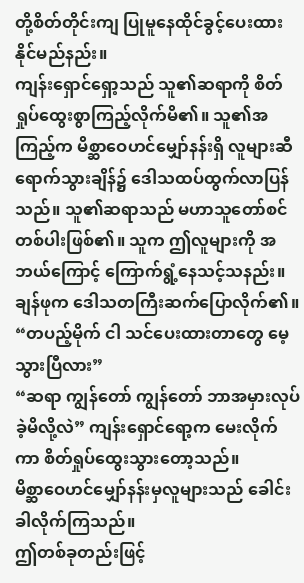တို့စိတ်တိုင်းကျ ပြုမူနေထိုင်ခွင့်ပေးထားနိုင်မည်နည်း။
ကျန်းရှောင်ရှော့သည် သူ၏ဆရာကို စိတ်ရှုပ်ထွေးစွာကြည့်လိုက်မိ၏။ သူ၏အကြည့်က မိစ္ဆာဝေဟင်မျှော်နန်းရှိ လူများဆီရောက်သွားချိန်၌ ဒေါသထပ်ထွက်လာပြန်သည်။ သူ၏ဆရာသည် မဟာသူတော်စင်တစ်ပါးဖြစ်၏။ သူက ဤလူများကို အဘယ်ကြောင့် ကြောက်ရွံ့နေသင့်သနည်း။
ချန်ဖုက ဒေါသတကြီးဆက်ပြောလိုက်၏။
“တပည့်မိုက် ငါ သင်ပေးထားတာတွေ မေ့သွားပြီလား”
“ဆရာ ကျွန်တော် ကျွန်တော် ဘာအမှားလုပ်ခဲ့မိလို့လဲ” ကျန်းရှောင်ရော့က မေးလိုက်ကာ စိတ်ရှုပ်ထွေးသွားတော့သည်။
မိစ္ဆာဝေဟင်မျှော်နန်းမှလူများသည် ခေါင်းခါလိုက်ကြသည်။
ဤတစ်ခုတည်းဖြင့်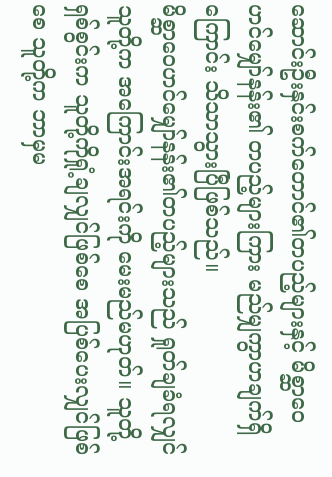ဆောင်းဦးနှင်းစက်တောင်၏တပည့်များနှင့် မိစ္ဆာဝေဟင်မျှော်နန်း၏ တပည့်များကြား မည်မျှကွာဟချက်ရှိကြောင်း သိသာသွားပြီဖြစ်သည်။
မိစ္ဆာဝေဟင်မျှော်နန်း၏တပည့်များသည် ရှုတ်ချခံရလျှင် သူတို့က အကြောင်းအရင်းကို မေးမည်မဟုတ်။ သူတို့ရှစ်စွင်းက သူတို့ကိုရှုံ့ချလျှင်ဖြစ်စေ အပြစ်ပေးလျှင်ဖြစ်စေ သူတို့က ဘာမှမ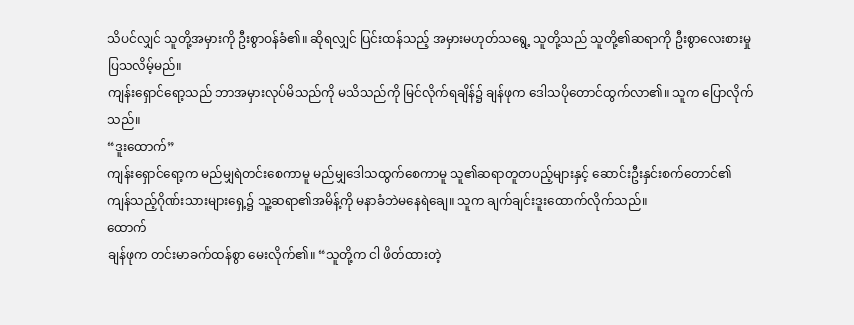သိပင်လျှင် သူတို့အမှားကို ဦးစွာဝန်ခံ၏။ ဆိုရလျှင် ပြင်းထန်သည့် အမှားမဟုတ်သရွေ့ သူတို့သည် သူတို့၏ဆရာကို ဦးစွာလေးစားမှုပြသလိမ့်မည်။
ကျန်းရှောင်ရော့သည် ဘာအမှားလုပ်မိသည်ကို မသိသည်ကို မြင်လိုက်ရချိန်၌ ချန်ဖုက ဒေါသပိုတောင်ထွက်လာ၏။ သူက ပြောလိုက်သည်။
“ဒူးထောက်”
ကျန်းရှောင်ရော့က မည်မျှရဲတင်းစေကာမူ မည်မျှဒေါသထွက်စေကာမူ သူ၏ဆရာတူတပည့်များနှင့် ဆောင်းဦးနှင်းစက်တောင်၏ ကျန်သည့်ဂိုဏ်းသားများရှေ့၌ သူ့ဆရာ၏အမိန့်ကို မနာခံဘဲမနေရဲချေ။ သူက ချက်ချင်းဒူးထောက်လိုက်သည်။
ထောက်
ချန်ဖုက တင်းမာခက်ထန်စွာ မေးလိုက်၏။ “သူတို့က ငါ ဖိတ်ထားတဲ့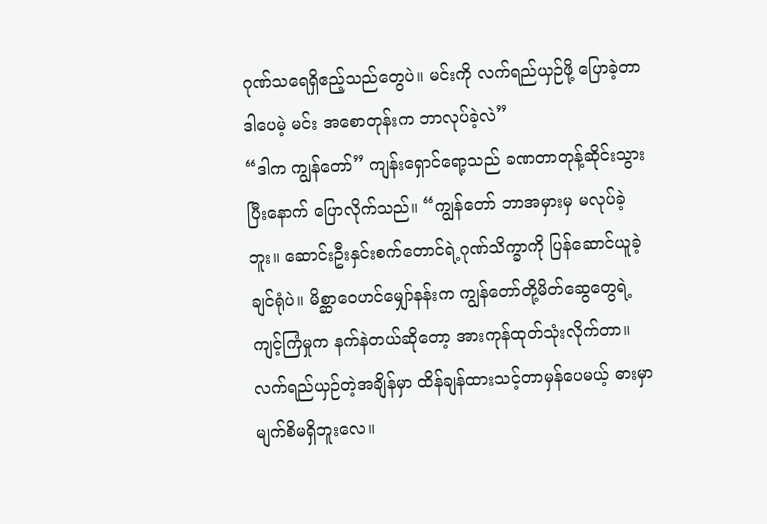ဂုဏ်သရေရှိဧည့်သည်တွေပဲ။ မင်းကို လက်ရည်ယှဉ်ဖို့ ပြောခဲ့တာ ဒါပေမဲ့ မင်း အစောတုန်းက ဘာလုပ်ခဲ့လဲ”
“ဒါက ကျွန်တော်” ကျန်းရှောင်ရော့သည် ခဏတာတုန့်ဆိုင်းသွားပြီးနောက် ပြောလိုက်သည်။ “ကျွန်တော် ဘာအမှားမှ မလုပ်ခဲ့ဘူး။ ဆောင်းဦးနှင်းစက်တောင်ရဲ့ဂုဏ်သိက္ခာကို ပြန်ဆောင်ယူခဲ့ချင်ရုံပဲ။ မိစ္ဆာဝေဟင်မျှော်နန်းက ကျွန်တော်တို့မိတ်ဆွေတွေရဲ့ ကျင့်ကြံမှုက နက်နဲတယ်ဆိုတော့ အားကုန်ထုတ်သုံးလိုက်တာ။ လက်ရည်ယှဉ်တဲ့အချိန်မှာ ထိန်ချန်ထားသင့်တာမှန်ပေမယ့် ဓားမှာမျက်စိမရှိဘူးလေ။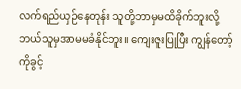လက်ရည်ယှဉ်နေတုန်း သူတို့ဘာမှမထိခိုက်ဘူးလို့ ဘယ်သူမှအာမမခံနိုင်ဘူး။ ကျေးဇူးပြုပြီး ကျွန်တော့်ကိုခွင့်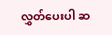လွှတ်ပေးပါ ဆ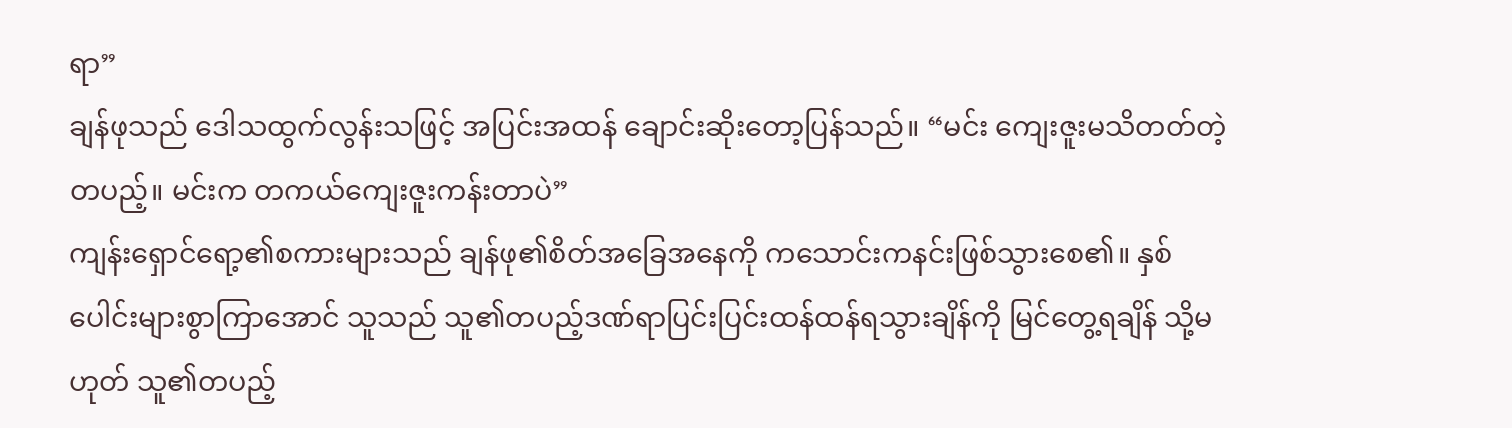ရာ”
ချန်ဖုသည် ဒေါသထွက်လွန်းသဖြင့် အပြင်းအထန် ချောင်းဆိုးတော့ပြန်သည်။ “မင်း ကျေးဇူးမသိတတ်တဲ့တပည့်။ မင်းက တကယ်ကျေးဇူးကန်းတာပဲ”
ကျန်းရှောင်ရော့၏စကားများသည် ချန်ဖု၏စိတ်အခြေအနေကို ကသောင်းကနင်းဖြစ်သွားစေ၏။ နှစ်ပေါင်းများစွာကြာအောင် သူသည် သူ၏တပည့်ဒဏ်ရာပြင်းပြင်းထန်ထန်ရသွားချိန်ကို မြင်တွေ့ရချိန် သို့မဟုတ် သူ၏တပည့်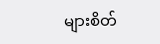များစိတ်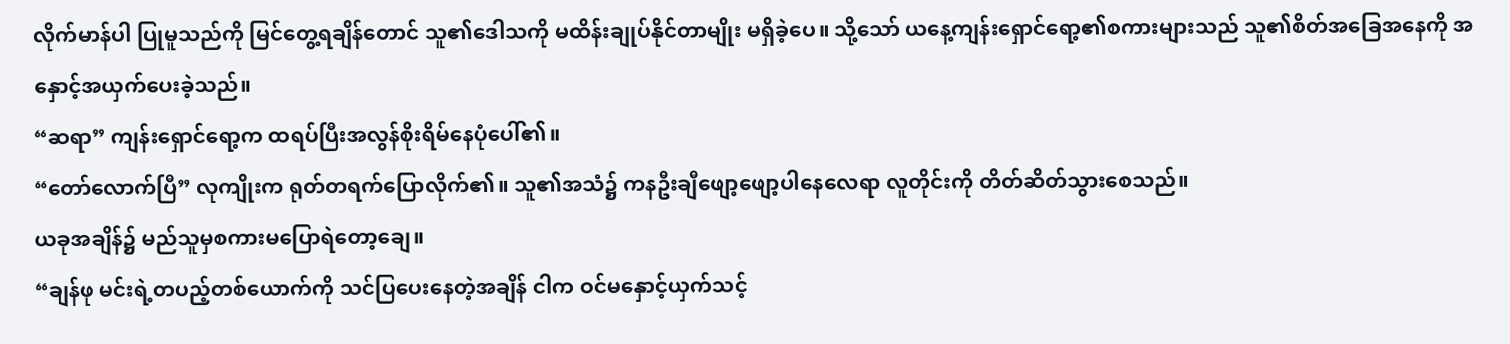လိုက်မာန်ပါ ပြုမူသည်ကို မြင်တွေ့ရချိန်တောင် သူ၏ဒေါသကို မထိန်းချုပ်နိုင်တာမျိုး မရှိခဲ့ပေ။ သို့သော် ယနေ့ကျန်းရှောင်ရော့၏စကားများသည် သူ၏စိတ်အခြေအနေကို အနှောင့်အယှက်ပေးခဲ့သည်။
“ဆရာ” ကျန်းရှောင်ရော့က ထရပ်ပြီးအလွန်စိုးရိမ်နေပုံပေါ်၏။
“တော်လောက်ပြီ” လုကျိုးက ရုတ်တရက်ပြောလိုက်၏။ သူ၏အသံ၌ ကနဦးချီဖျော့ဖျော့ပါနေလေရာ လူတိုင်းကို တိတ်ဆိတ်သွားစေသည်။
ယခုအချိန်၌ မည်သူမှစကားမပြောရဲတော့ချေ။
“ချန်ဖု မင်းရဲ့တပည့်တစ်ယောက်ကို သင်ပြပေးနေတဲ့အချိန် ငါက ဝင်မနှောင့်ယှက်သင့်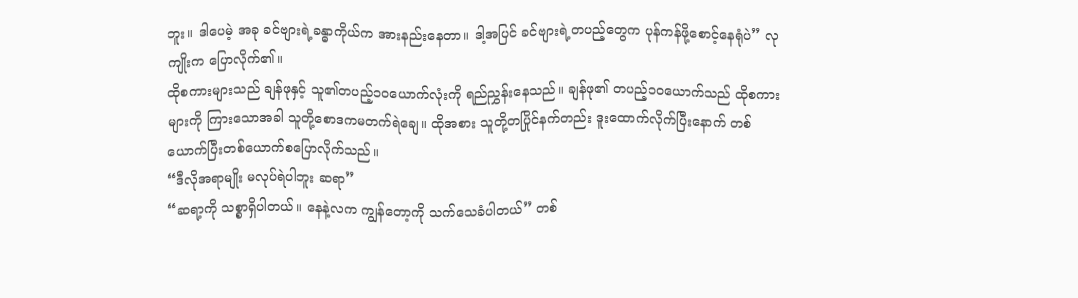ဘူး။ ဒါပေမဲ့ အခု ခင်ဗျားရဲ့ခန္ဓာကိုယ်က အားနည်းနေတာ။ ဒါ့အပြင် ခင်ဗျားရဲ့တပည့်တွေက ပုန်ကန်ဖို့စောင့်နေရုံပဲ” လုကျိုးက ပြောလိုက်၏။
ထိုစကားများသည် ချန်ဖုနှင့် သူ၏တပည့်၁၀ယောက်လုံးကို ရည်ညွှန်းနေသည်။ ချန်ဖု၏ တပည့်၁၀ယောက်သည် ထိုစကားများကို ကြားသောအခါ သူတို့စောဒကမတက်ရဲချေ။ ထိုအစား သူတို့တပြိုင်နက်တည်း ဒူးထောက်လိုက်ပြီးနောက် တစ်ယောက်ပြီးတစ်ယောက်စပြောလိုက်သည်။
“ဒီလိုအရာမျိုး မလုပ်ရဲပါဘူး ဆရာ”
“ဆရာ့ကို သစ္စာရှိပါတယ်။ နေနဲ့လက ကျွန်တော့ကို သက်သေခံပါတယ်” တစ်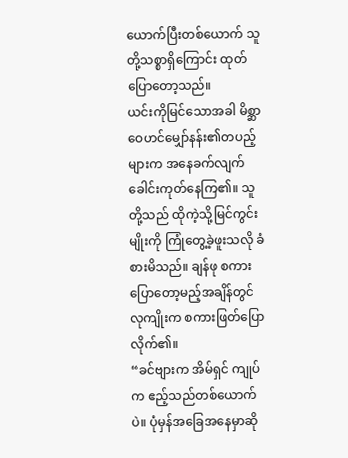ယောက်ပြီးတစ်ယောက် သူတို့သစ္စာရှိကြောင်း ထုတ်ပြောတော့သည်။
ယင်းကိုမြင်သောအခါ မိစ္ဆာဝေဟင်မျှော်နန်း၏တပည့်များက အနေခက်လျက် ခေါင်းကုတ်နေကြ၏။ သူတို့သည် ထိုကဲ့သို့မြင်ကွင်းမျိုးကို ကြုံတွေ့ခဲ့ဖူးသလို ခံစားမိသည်။ ချန်ဖု စကားပြောတော့မည့်အချိန်တွင် လုကျိုးက စကားဖြတ်ပြောလိုက်၏။
“ခင်ဗျားက အိမ်ရှင် ကျုပ်က ဧည့်သည်တစ်ယောက်ပဲ။ ပုံမှန်အခြေအနေမှာဆို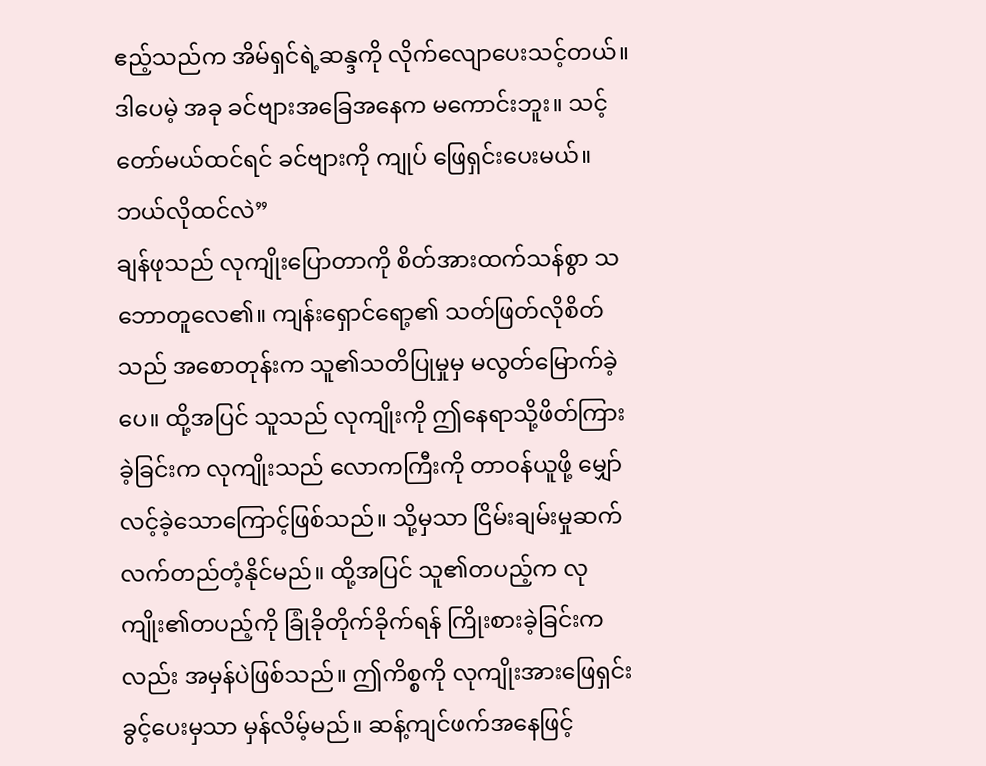ဧည့်သည်က အိမ်ရှင်ရဲ့ဆန္ဒကို လိုက်လျောပေးသင့်တယ်။ ဒါပေမဲ့ အခု ခင်ဗျားအခြေအနေက မကောင်းဘူး။ သင့်တော်မယ်ထင်ရင် ခင်ဗျားကို ကျုပ် ဖြေရှင်းပေးမယ်။ ဘယ်လိုထင်လဲ”
ချန်ဖုသည် လုကျိုးပြောတာကို စိတ်အားထက်သန်စွာ သဘောတူလေ၏။ ကျန်းရှောင်ရော့၏ သတ်ဖြတ်လိုစိတ်သည် အစောတုန်းက သူ၏သတိပြုမှုမှ မလွတ်မြောက်ခဲ့ပေ။ ထို့အပြင် သူသည် လုကျိုးကို ဤနေရာသို့ဖိတ်ကြားခဲ့ခြင်းက လုကျိုးသည် လောကကြီးကို တာဝန်ယူဖို့ မျှော်လင့်ခဲ့သောကြောင့်ဖြစ်သည်။ သို့မှသာ ငြိမ်းချမ်းမှုဆက်လက်တည်တံ့နိုင်မည်။ ထို့အပြင် သူ၏တပည့်က လုကျိုး၏တပည့်ကို ခြုံခိုတိုက်ခိုက်ရန် ကြိုးစားခဲ့ခြင်းကလည်း အမှန်ပဲဖြစ်သည်။ ဤကိစ္စကို လုကျိုးအားဖြေရှင်းခွင့်ပေးမှသာ မှန်လိမ့်မည်။ ဆန့်ကျင်ဖက်အနေဖြင့်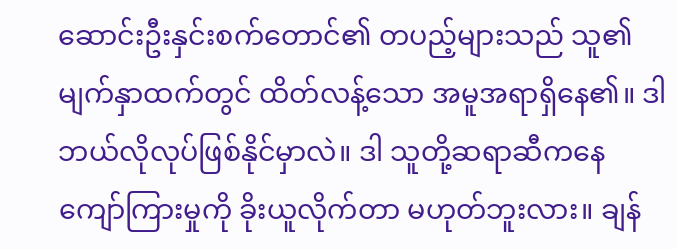ဆောင်းဦးနှင်းစက်တောင်၏ တပည့်များသည် သူ၏မျက်နှာထက်တွင် ထိတ်လန့်သော အမူအရာရှိနေ၏။ ဒါ ဘယ်လိုလုပ်ဖြစ်နိုင်မှာလဲ။ ဒါ သူတို့ဆရာဆီကနေ ကျော်ကြားမှုကို ခိုးယူလိုက်တာ မဟုတ်ဘူးလား။ ချန်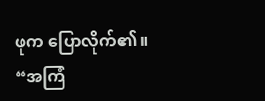ဖုက ပြောလိုက်၏။
“အကြံ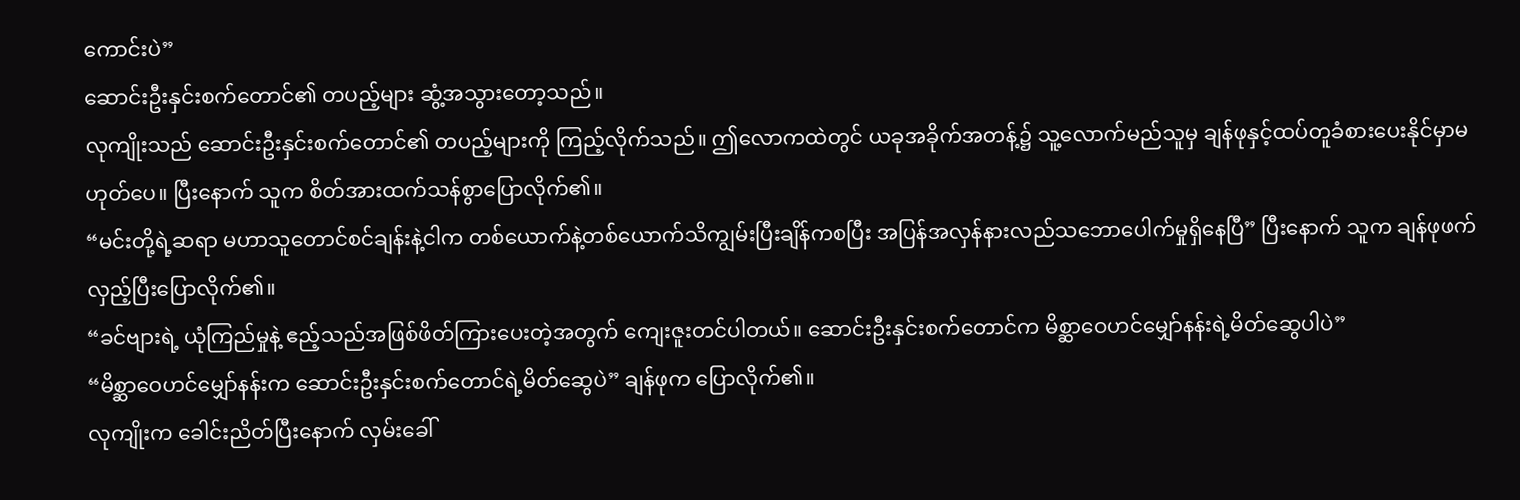ကောင်းပဲ”
ဆောင်းဦးနှင်းစက်တောင်၏ တပည့်များ ဆွံ့အသွားတော့သည်။
လုကျိုးသည် ဆောင်းဦးနှင်းစက်တောင်၏ တပည့်များကို ကြည့်လိုက်သည်။ ဤလောကထဲတွင် ယခုအခိုက်အတန့်၌ သူ့လောက်မည်သူမှ ချန်ဖုနှင့်ထပ်တူခံစားပေးနိုင်မှာမဟုတ်ပေ။ ပြီးနောက် သူက စိတ်အားထက်သန်စွာပြောလိုက်၏။
“မင်းတို့ရဲ့ဆရာ မဟာသူတောင်စင်ချန်းနဲ့ငါက တစ်ယောက်နဲ့တစ်ယောက်သိကျွမ်းပြီးချိန်ကစပြီး အပြန်အလှန်နားလည်သဘောပေါက်မှုရှိနေပြီ” ပြီးနောက် သူက ချန်ဖုဖက်လှည့်ပြီးပြောလိုက်၏။
“ခင်ဗျားရဲ့ ယုံကြည်မှုနဲ့ ဧည့်သည်အဖြစ်ဖိတ်ကြားပေးတဲ့အတွက် ကျေးဇူးတင်ပါတယ်။ ဆောင်းဦးနှင်းစက်တောင်က မိစ္ဆာဝေဟင်မျှော်နန်းရဲ့မိတ်ဆွေပါပဲ”
“မိစ္ဆာဝေဟင်မျှော်နန်းက ဆောင်းဦးနှင်းစက်တောင်ရဲ့မိတ်ဆွေပဲ” ချန်ဖုက ပြောလိုက်၏။
လုကျိုးက ခေါင်းညိတ်ပြီးနောက် လှမ်းခေါ်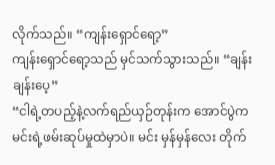လိုက်သည်။ “ကျန်းရှောင်ရော့”
ကျန်းရှောင်ရော့သည် မှင်သက်သွားသည်။ “ချန်း ချန်းပေ့”
“ငါရဲ့တပည့်နဲ့လက်ရည်ယှဉ်တုန်းက အောင်ပွဲက မင်းရဲ့ဖမ်းဆုပ်မှုထဲမှာပဲ။ မင်း မှန်မှန်လေး တိုက်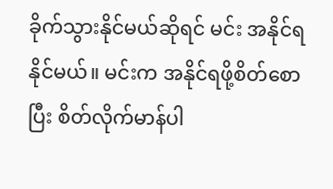ခိုက်သွားနိုင်မယ်ဆိုရင် မင်း အနိုင်ရနိုင်မယ်။ မင်းက အနိုင်ရဖို့စိတ်စောပြီး စိတ်လိုက်မာန်ပါ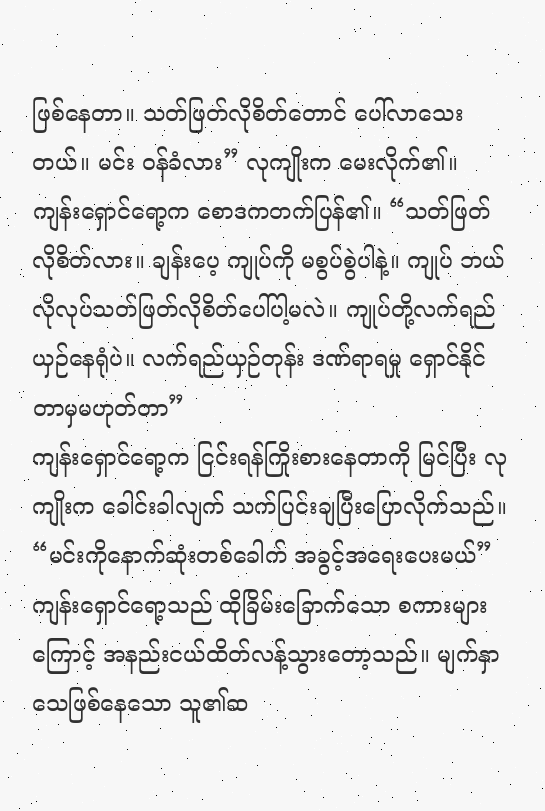ဖြစ်နေတာ။ သတ်ဖြတ်လိုစိတ်တောင် ပေါ်လာသေးတယ်။ မင်း ဝန်ခံလား” လုကျိုးက မေးလိုက်၏။
ကျန်းရှောင်ရော့က စောဒကတက်ပြန်၏။ “သတ်ဖြတ်လိုစိတ်လား။ ချန်းပေ့ ကျုပ်ကို မစွပ်စွဲပါနဲ့။ ကျုပ် ဘယ်လိုလုပ်သတ်ဖြတ်လိုစိတ်ပေါ်ပါ့မလဲ။ ကျုပ်တို့လက်ရည်ယှဉ်နေရုံပဲ။ လက်ရည်ယှဉ်တုန်း ဒဏ်ရာရမှု ရှောင်နိုင်တာမှမဟုတ်တာ”
ကျန်းရှောင်ရော့က ငြင်းရန်ကြိုးစားနေတာကို မြင်ပြီး လုကျိုးက ခေါင်းခါလျက် သက်ပြင်းချပြီးပြောလိုက်သည်။ “မင်းကိုနောက်ဆုံးတစ်ခေါက် အခွင့်အရေးပေးမယ်”
ကျန်းရှောင်ရော့သည် ထိုခြိမ်းခြောက်သော စကားများကြောင့် အနည်းငယ်ထိတ်လန့်သွားတော့သည်။ မျက်နှာသေဖြစ်နေသော သူ၏ဆ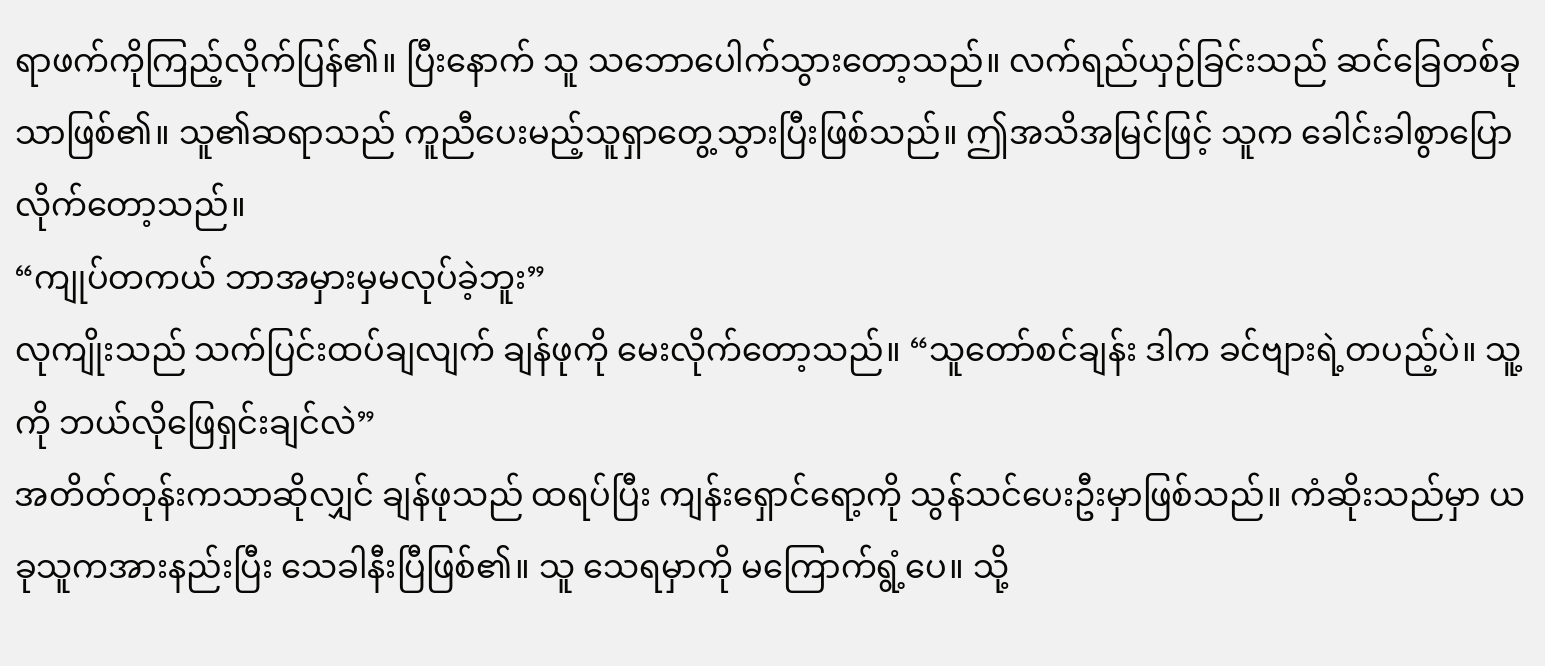ရာဖက်ကိုကြည့်လိုက်ပြန်၏။ ပြီးနောက် သူ သဘောပေါက်သွားတော့သည်။ လက်ရည်ယှဉ်ခြင်းသည် ဆင်ခြေတစ်ခုသာဖြစ်၏။ သူ၏ဆရာသည် ကူညီပေးမည့်သူရှာတွေ့သွားပြီးဖြစ်သည်။ ဤအသိအမြင်ဖြင့် သူက ခေါင်းခါစွာပြောလိုက်တော့သည်။
“ကျုပ်တကယ် ဘာအမှားမှမလုပ်ခဲ့ဘူး”
လုကျိုးသည် သက်ပြင်းထပ်ချလျက် ချန်ဖုကို မေးလိုက်တော့သည်။ “သူတော်စင်ချန်း ဒါက ခင်ဗျားရဲ့တပည့်ပဲ။ သူ့ကို ဘယ်လိုဖြေရှင်းချင်လဲ”
အတိတ်တုန်းကသာဆိုလျှင် ချန်ဖုသည် ထရပ်ပြီး ကျန်းရှောင်ရော့ကို သွန်သင်ပေးဦးမှာဖြစ်သည်။ ကံဆိုးသည်မှာ ယခုသူကအားနည်းပြီး သေခါနီးပြီဖြစ်၏။ သူ သေရမှာကို မကြောက်ရွံ့ပေ။ သို့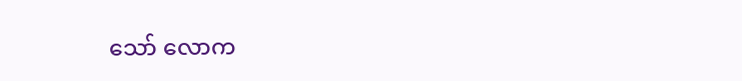သော် လောက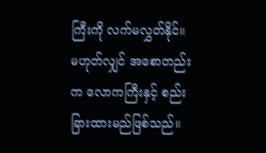ကြီးကို လက်မလွှတ်နိုင်။ မဟုတ်လျှင် အစောတည်းက လောကကြီးနှင့် စည်းခြားထားမည်ဖြစ်သည်။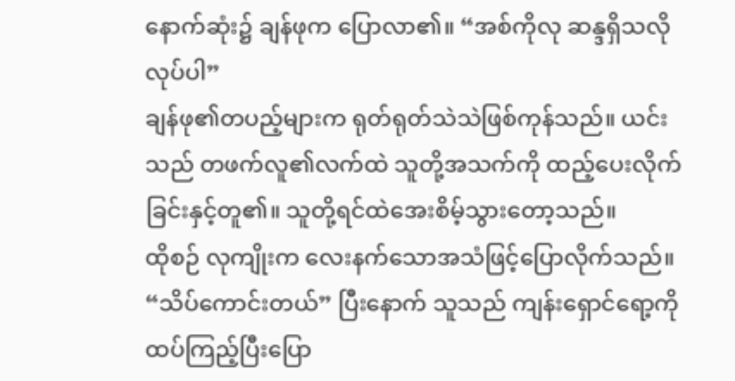နောက်ဆုံး၌ ချန်ဖုက ပြောလာ၏။ “အစ်ကိုလု ဆန္ဒရှိသလိုလုပ်ပါ”
ချန်ဖု၏တပည့်များက ရုတ်ရုတ်သဲသဲဖြစ်ကုန်သည်။ ယင်းသည် တဖက်လူ၏လက်ထဲ သူတို့အသက်ကို ထည့်ပေးလိုက်ခြင်းနှင့်တူ၏။ သူတို့ရင်ထဲအေးစိမ့်သွားတော့သည်။
ထိုစဉ် လုကျိုးက လေးနက်သောအသံဖြင့်ပြောလိုက်သည်။ “သိပ်ကောင်းတယ်” ပြီးနောက် သူသည် ကျန်းရှောင်ရော့ကို ထပ်ကြည့်ပြီးပြော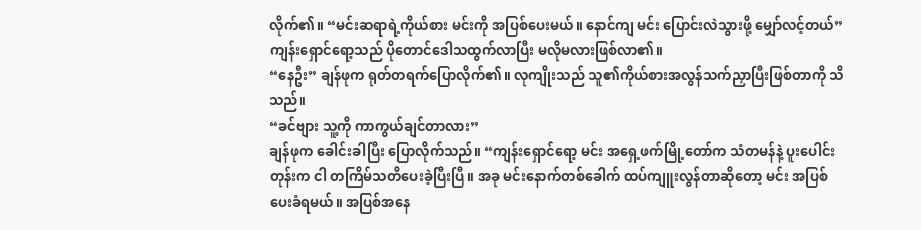လိုက်၏။ “မင်းဆရာရဲ့ကိုယ်စား မင်းကို အပြစ်ပေးမယ်။ နောင်ကျ မင်း ပြောင်းလဲသွားဖို့ မျှော်လင့်တယ်”
ကျန်းရှောင်ရော့သည် ပိုတောင်ဒေါသထွက်လာပြီး မလိုမလားဖြစ်လာ၏။
“နေဦး” ချန်ဖုက ရုတ်တရက်ပြောလိုက်၏။ လုကျိုးသည် သူ၏ကိုယ်စားအလွန်သက်ညှာပြီးဖြစ်တာကို သိသည်။
“ခင်ဗျား သူ့ကို ကာကွယ်ချင်တာလား”
ချန်ဖုက ခေါင်းခါပြီး ပြောလိုက်သည်။ “ကျန်းရှောင်ရော့ မင်း အရှေ့ဖက်မြို့တော်က သံတမန်နဲ့ ပူးပေါင်းတုန်းက ငါ တကြိမ်သတိပေးခဲ့ပြီးပြီ။ အခု မင်းနောက်တစ်ခေါက် ထပ်ကျူးလွန်တာဆိုတော့ မင်း အပြစ်ပေးခံရမယ်။ အပြစ်အနေ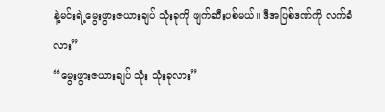နဲ့မင်းရဲ့မွေးဖွားဇယားချပ် သုံးခုကို ဖျက်ဆီးပစ်မယ်။ ဒီအပြစ်ဒဏ်ကို လက်ခံလား”
“မွေးဖွားဇယားချပ် သုံး သုံးခုလား”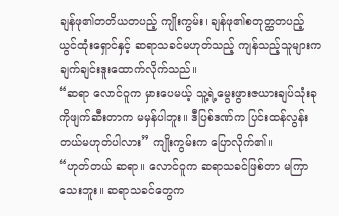ချန်ဖု၏တတိယတပည့် ကျိုးကွမ်း၊ ချန်ဖု၏စတုတ္ထတပည့် ယွင်ထုံးရှောင်နှင့် ဆရာသခင်မဟုတ်သည့် ကျန်သည့်သူများက ချက်ချင်းဒူးထောက်လိုက်သည်။
“ဆရာ လောင်ဝူက မှားပေမယ့် သူ့ရဲ့မွေးဖွားဇယားချပ်သုံးခုကိုဖျက်ဆီးတာက မမှန်ပါဘူး။ ဒီပြစ်ဒဏ်က ပြင်းထန်လွန်းတယ်မဟုတ်ပါလား” ကျိုးကွမ်းက ပြောလိုက်၏။
“ဟုတ်တယ် ဆရာ။ လောင်ဝူက ဆရာသခင်ဖြစ်တာ မကြာသေးဘူး။ ဆရာသခင်တွေက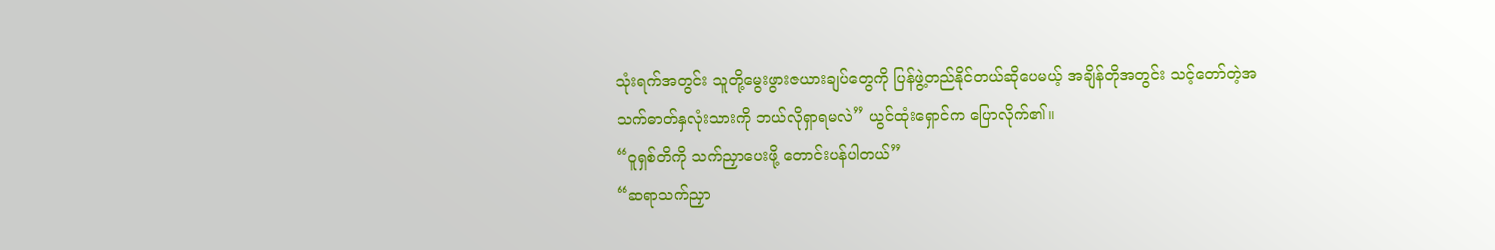သုံးရက်အတွင်း သူတို့မွေးဖွားဇယားချပ်တွေကို ပြန်ဖွဲ့တည်နိုင်တယ်ဆိုပေမယ့် အချိန်တိုအတွင်း သင့်တော်တဲ့အသက်ဓာတ်နှလုံးသားကို ဘယ်လိုရှာရမလဲ” ယွင်ထုံးရှောင်က ပြောလိုက်၏။
“ဝူရှစ်တိကို သက်ညှာပေးဖို့ တောင်းပန်ပါတယ်”
“ဆရာသက်ညှာ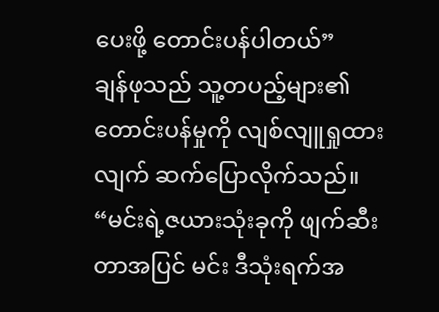ပေးဖို့ တောင်းပန်ပါတယ်”
ချန်ဖုသည် သူ့တပည့်များ၏တောင်းပန်မှုကို လျစ်လျူရှုထားလျက် ဆက်ပြောလိုက်သည်။ “မင်းရဲ့ဇယားသုံးခုကို ဖျက်ဆီးတာအပြင် မင်း ဒီသုံးရက်အ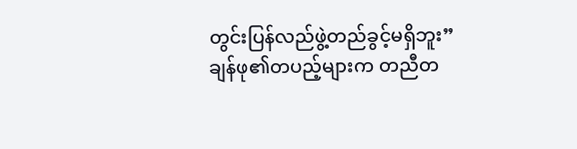တွင်းပြန်လည်ဖွဲ့တည်ခွင့်မရှိဘူး”
ချန်ဖု၏တပည့်များက တညီတ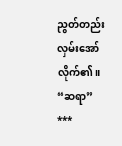ညွတ်တည်းလှမ်းအော်လိုက်၏။ “ဆရာ”
***